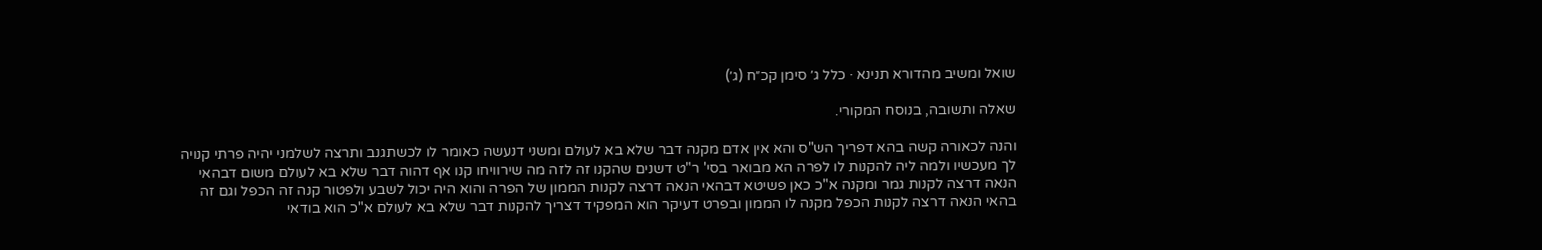שואל ומשיב מהדורא תנינא · כלל ג׳ סימן קכ״ח (ג׳)

שאלה ותשובה, בנוסח המקורי.

והנה לכאורה קשה בהא דפריך הש"ס והא אין אדם מקנה דבר שלא בא לעולם ומשני דנעשה כאומר לו לכשתגנב ותרצה לשלמני יהיה פרתי קנויה לך מעכשיו ולמה ליה להקנות לו לפרה הא מבואר בסי' ר"ט דשנים שהקנו זה לזה מה שירוויחו קנו אף דהוה דבר שלא בא לעולם משום דבהאי הנאה דרצה לקנות גמר ומקנה א"כ כאן פשיטא דבהאי הנאה דרצה לקנות הממון של הפרה והוא היה יכול לשבע ולפטור קנה זה הכפל וגם זה בהאי הנאה דרצה לקנות הכפל מקנה לו הממון ובפרט דעיקר הוא המפקיד דצריך להקנות דבר שלא בא לעולם א"כ הוא בודאי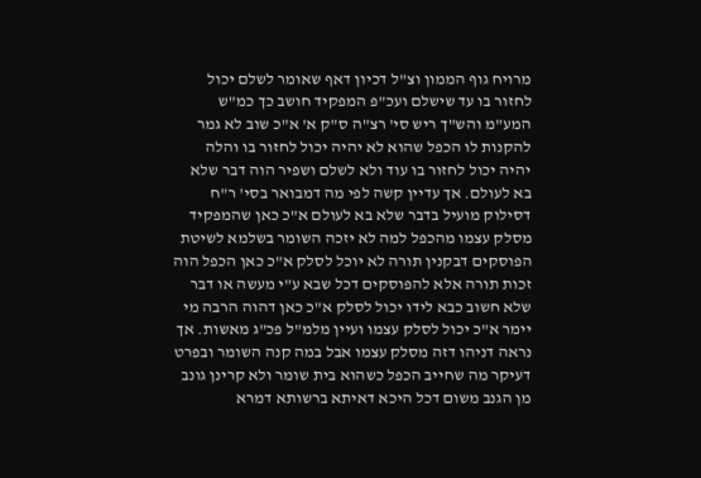מרויח גוף הממון וצ"ל דכיון דאף שאומר לשלם יכול לחזור בו עד שישלם ועכ"פ המפקיד חושב כך כמ"ש המע"מ והש"ך ריש סי' רצ"ה ס"ק א' א"כ שוב לא גמר להקנות לו הכפל שהוא לא יהיה יכול לחזור בו והלה יהיה יכול לחזור בו עוד ולא לשלם ושפיר הוה דבר שלא בא לעולם. אך עדיין קשה לפי מה דמבואר בסי' ר"ח דסילוק מועיל בדבר שלא בא לעולם א"כ כאן שהמפקיד מסלק עצמו מהכפל למה לא יזכה השומר בשלמא לשיטת הפוסקים דבקנין תורה לא יוכל לסלק א"כ כאן הכפל הוה זכות תורה אלא להפוסקים דכל שבא ע"י מעשה או דבר שלא חשוב כבא לידו יכול לסלק א"כ כאן דהוה הרבה מי יימר א"כ יכול לסלק עצמו ועיין מלמ"ל פכ"ג מאשות. אך נראה דניהו דזה מסלק עצמו אבל במה קנה השומר ובפרט דעיקר מה שחייב הכפל כשהוא בית שומר ולא קרינן גונב מן הגנב משום דכל היכא דאיתא ברשותא דמרא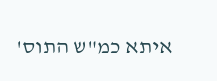איתא כמ"ש התוס'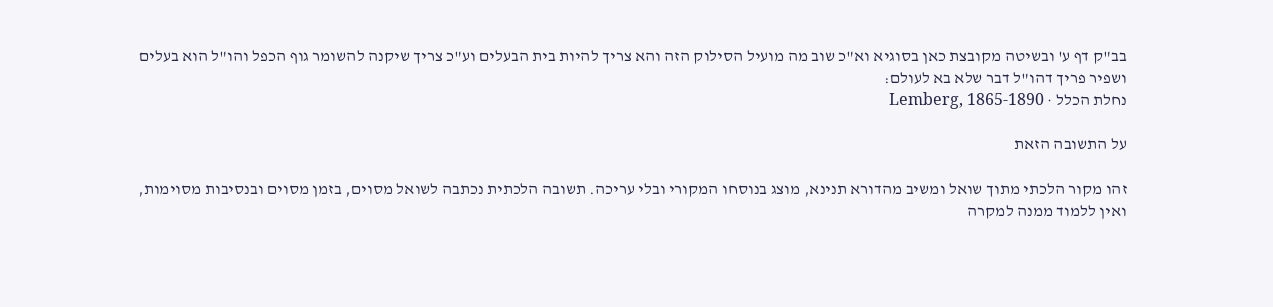בב"ק דף ע' ובשיטה מקובצת כאן בסוגיא וא"כ שוב מה מועיל הסילוק הזה והא צריך להיות בית הבעלים וע"כ צריך שיקנה להשומר גוף הכפל והו"ל הוא בעלים ושפיר פריך דהו"ל דבר שלא בא לעולם:
נחלת הכלל · Lemberg, 1865-1890

על התשובה הזאת

זהו מקור הלכתי מתוך שואל ומשיב מהדורא תנינא, מוצג בנוסחו המקורי ובלי עריכה. תשובה הלכתית נכתבה לשואל מסוים, בזמן מסוים ובנסיבות מסוימות, ואין ללמוד ממנה למקרה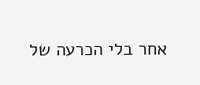אחר בלי הכרעה של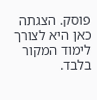פוסק. הצגתה כאן היא לצורך לימוד המקור בלבד.